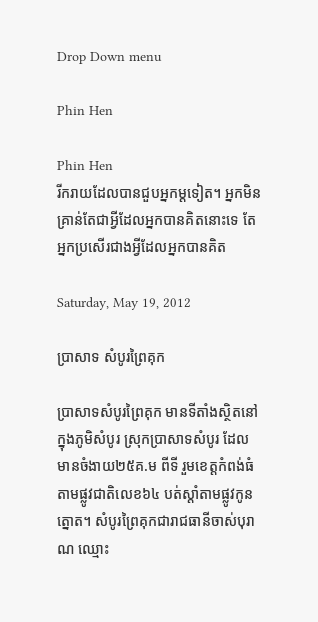Drop Down menu

Phin Hen

Phin Hen
រីករាយដែលបានជួបអ្នកម្តទៀត។ អ្នកមិនគ្រាន់តែជាអ្វីដែលអ្នកបានគិតនោះទេ តែអ្នកប្រសើរជាងអ្វីដែលអ្នកបានគិត

Saturday, May 19, 2012

ប្រាសាទ សំបូរព្រៃគុក

ប្រាសាទសំបូរព្រៃគុក មានទីតាំងស្ថិតនៅក្នុងភូមិសំបូរ ស្រុកប្រាសាទសំបូរ ដែលមានចំងាយ២៥គ.ម ពីទី រួមខេត្តកំពង់ធំ តាមផ្លូវជាតិលេខ៦៤ បត់ស្តាំតាមផ្លូវកូនត្នោត។ សំបូរព្រៃគុកជារាជធានីចាស់បុរាណ ឈ្មោះ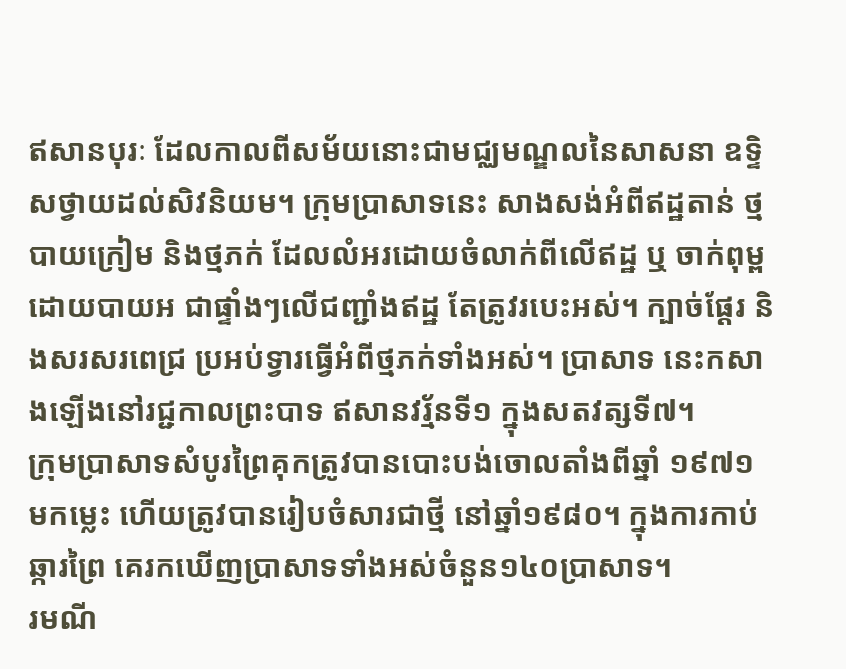ឥសានបុរៈ ដែលកាលពីសម័យនោះជាមជ្ឈមណ្ឌលនៃសាសនា ឧទ្ទិសថ្វាយដល់សិវនិយម។ ក្រុមប្រាសាទនេះ សាងសង់អំពីឥដ្ឋតាន់ ថ្មបាយក្រៀម និងថ្មភក់ ដែលលំអរដោយចំលាក់ពីលើឥដ្ឋ ឬ ចាក់ពុម្ពដោយបាយអ ជាផ្ទាំងៗលើជញ្ជាំងឥដ្ឋ តែត្រូវរបេះអស់។ ក្បាច់ផ្តែរ និងសរសរពេជ្រ ប្រអប់ទ្វារធ្វើអំពីថ្មភក់ទាំងអស់។ ប្រាសាទ នេះកសាងឡើងនៅរជ្ជកាលព្រះបាទ ឥសានវរ្ម័នទី១ ក្នុងសតវត្សទី៧។
ក្រុមប្រាសាទសំបូរព្រៃគុកត្រូវបានបោះបង់ចោលតាំងពីឆ្នាំ ១៩៧១ មកម្លេះ ហើយត្រូវបានរៀបចំសារជាថ្មី នៅឆ្នាំ១៩៨០។ ក្នុងការកាប់ឆ្ការព្រៃ គេរកឃើញប្រាសាទទាំងអស់ចំនួន១៤០ប្រាសាទ។
រមណី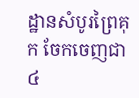ដ្ឋានសំបូរព្រៃគុក ចែកចេញជា៤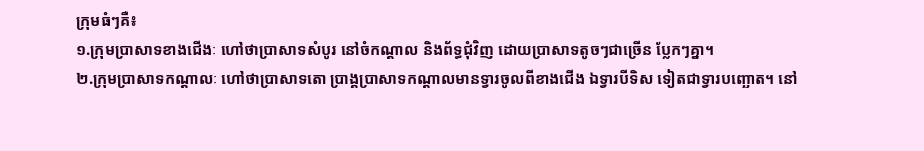ក្រុមធំៗគឺ៖
១.ក្រុមប្រាសាទខាងជើងៈ ហៅថាប្រាសាទសំបូរ នៅចំកណ្តាល និងព័ទ្ធជុំវិញ ដោយប្រាសាទតូចៗជាច្រើន ប្លែកៗគ្នា។
២.ក្រុមប្រាសាទកណ្តាលៈ ហៅថាប្រាសាទតោ ប្រាង្គប្រាសាទកណ្តាលមានទ្វារចូលពីខាងជើង ឯទ្វារបីទិស ទៀតជាទ្វារបញ្ឆោត។ នៅ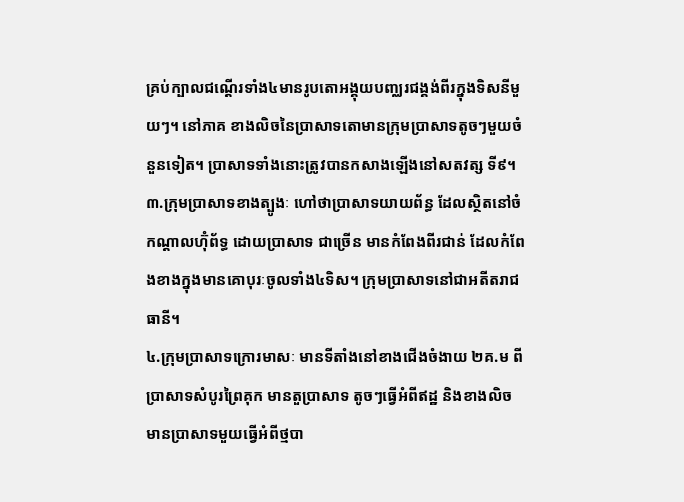គ្រប់ក្បាលជណ្តើរទាំង៤មានរូបតោអង្គុយបញ្ឈរជង្គង់ពីរក្នុងទិសនីមួយៗ។ នៅភាគ ខាងលិចនៃប្រាសាទតោមានក្រុមប្រាសាទតូចៗមួយចំនួនទៀត។ ប្រាសាទទាំងនោះត្រូវបានកសាងឡើងនៅសតវត្ស ទី៩។
៣.ក្រុមប្រាសាទខាងត្បូងៈ ហៅថាប្រាសាទយាយព័ន្ធ ដែលស្ថិតនៅចំកណ្តាលហ៊ុំព័ទ្ធ ដោយប្រាសាទ ជាច្រើន មានកំពែងពីរជាន់ ដែលកំពែងខាងក្នុងមានគោបុរៈចូលទាំង៤ទិស។ ក្រុមប្រាសាទនៅជាអតីតរាជធានី។
៤.ក្រុមប្រាសាទក្រោរមាសៈ មានទីតាំងនៅខាងជើងចំងាយ ២គ.ម ពីប្រាសាទសំបូរព្រៃគុក មានតួប្រាសាទ តូចៗធ្វើអំពីឥដ្ឋ និងខាងលិចមានប្រាសាទមួយធ្វើអំពីថ្មបា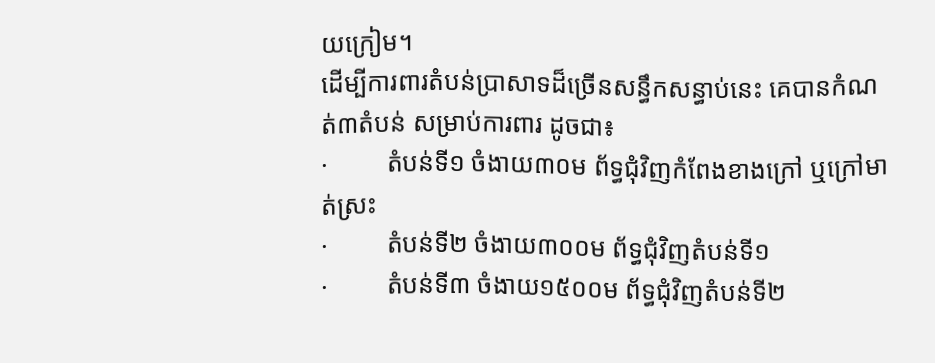យក្រៀម។
ដើម្បីការពារតំបន់ប្រាសាទដ៏ច្រើនសន្ធឹកសន្ធាប់នេះ គេបានកំណត់៣តំបន់ សម្រាប់ការពារ ដូចជា៖
·         តំបន់ទី១ ចំងាយ៣០ម ព័ទ្ធជុំវិញកំពែងខាងក្រៅ ឬក្រៅមាត់ស្រះ
·         តំបន់ទី២ ចំងាយ៣០០ម ព័ទ្ធជុំវិញតំបន់ទី១
·         តំបន់ទី៣ ចំងាយ១៥០០ម ព័ទ្ធជុំវិញតំបន់ទី២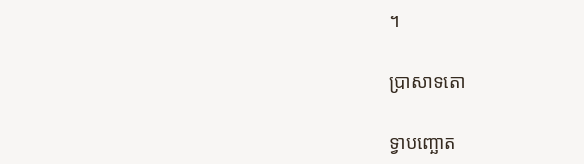។

ប្រាសាទតោ

ទ្វាបញ្ឆោត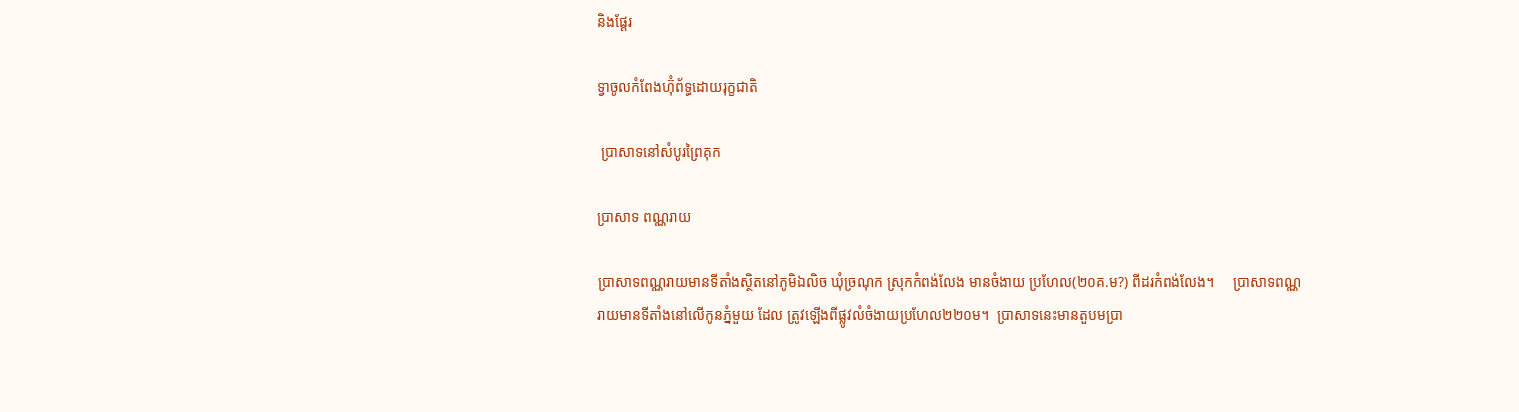និងផ្តែរ

ទ្វាចូលកំពែងហ៊ុំព័ទ្ធដោយរុក្ខជាតិ

 ប្រាសាទនៅសំបូរព្រៃគុក

ប្រាសាទ ពណ្ណរាយ

ប្រាសាទពណ្ណរាយមានទីតាំងស្ថិតនៅភូមិឯលិច ឃុំច្រណុក ស្រុកកំពង់លែង មានចំងាយ ប្រហែល(២០គ.ម?) ពីដរកំពង់លែង។     ប្រាសាទពណ្ណរាយមានទីតាំងនៅលើកូនភ្នំមួយ ដែល ត្រូវឡើងពីផ្លូវលំចំងាយប្រហែល២២០ម។  ប្រាសាទនេះមានតួបមប្រា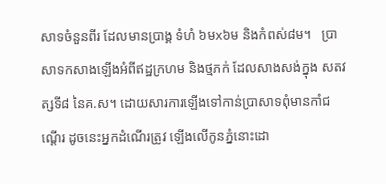សាទចំនួនពីរ ដែលមានប្រាង្គ ទំហំ ៦មx៦ម និងកំពស់៨ម។   ប្រាសាទកសាងឡើងអំពីឥដ្ឋក្រហម និងថ្មភក់ ដែលសាងសង់ក្នុង សតវត្សទី៨ នៃគ.ស។ ដោយសារការឡើងទៅកាន់ប្រាសាទពុំមានកាំជណ្តើរ ដូចនេះអ្នកដំណើរត្រូវ ឡើងលើកូនភ្នំនោះដោ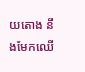យតោង នឹងមែកឈើ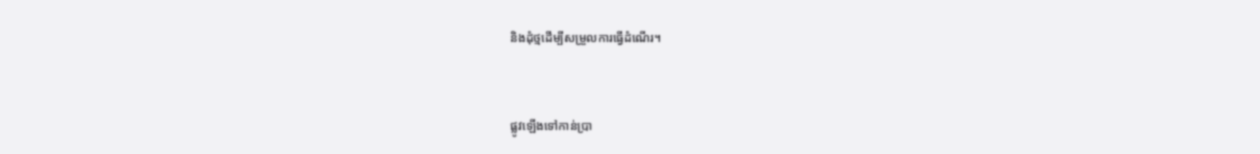និងដុំថ្មដើម្បីសម្រួលការធ្វើដំណើរ។


ផ្លូវឡើងទៅកាន់ប្រា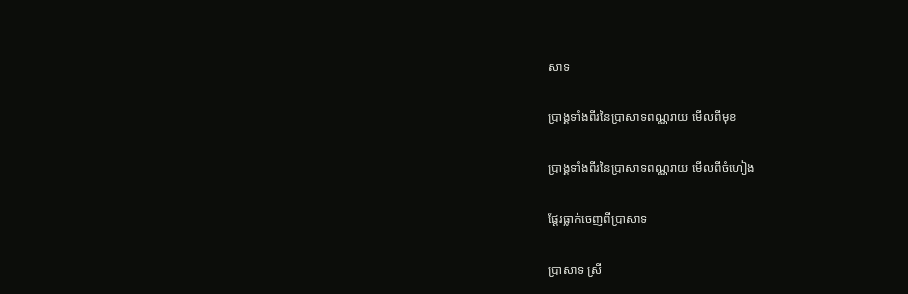សាទ

ប្រាង្គទាំងពីរនៃប្រាសាទពណ្ណរាយ មើលពីមុខ

ប្រាង្គទាំងពីរនៃប្រាសាទពណ្ណរាយ មើលពីចំហៀង

ផ្តែរធ្លាក់ចេញពីប្រាសាទ

ប្រាសាទ ស្រី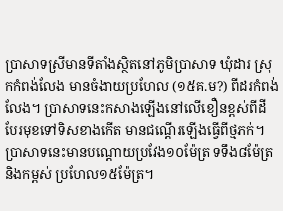ប្រាសាទស្រីមានទីតាំងស្ថិតនៅភូមិប្រាសាទ ឃុំដារ ស្រុកកំពង់លែង មានចំងាយប្រហែល (១៥គ.ម?) ពីដរកំពង់លែង។ ប្រាសាទនេះកសាងឡើងនៅលើខឿនខ្ពស់ពីដី បែរមុខទៅទិសខាងកើត មានជណ្តើរឡើងធ្វើពីថ្មភក់។ ប្រាសាទនេះមានបណ្តោយប្រវែង១០ម៉ែត្រ ទទឹង៨ម៉ែត្រ និងកម្ពស់ ប្រហែល១៥ម៉ែត្រ។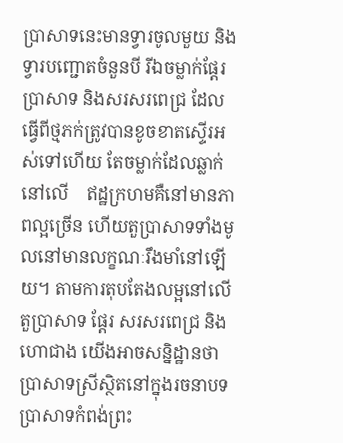ប្រាសាទនេះមានទ្វារចូលមួយ និងទ្វារបញ្ជោតចំនួនបី រីឯចម្លាក់ផ្តែរប្រាសាទ និងសរសរពេជ្រ ដែលធ្វើពីថ្មភក់ត្រូវបានខូចខាតស្ទើរអស់ទៅហើយ តែចម្លាក់ដែលឆ្លាក់នៅលើ    ឥដ្ឋក្រហមគឺនៅមានភាពល្អច្រើន ហើយតួប្រាសាទទាំងមូលនៅមានលក្ខណៈរឹងមាំនៅឡើយ។ តាមការតុបតែងលម្អនៅលើតួប្រាសាទ ផ្តែរ សរសរពេជ្រ និងហោជាង យើងអាចសន្និដ្ឋានថា ប្រាសាទស្រីស្ថិតនៅក្នុងរចនាបទប្រាសាទកំពង់ព្រះ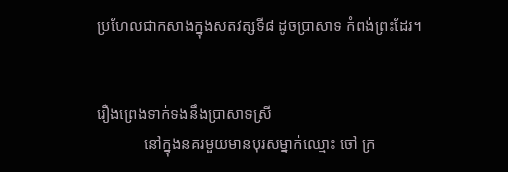ប្រហែលជាកសាងក្នុងសតវត្សទី៨ ដូចប្រាសាទ កំពង់ព្រះដែរ។


រឿងព្រេងទាក់ទងនឹងប្រាសាទស្រី
            នៅក្នុងនគរមួយមានបុរសម្នាក់ឈ្មោះ ចៅ ក្រ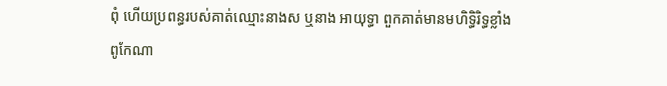ពុំ ហើយប្រពន្ធរបស់គាត់ឈ្មោះនាងស ឬនាង អាយុទ្ធា ពួកគាត់មានមហិទ្ធិរិទ្ធខ្លាំងពូកែណា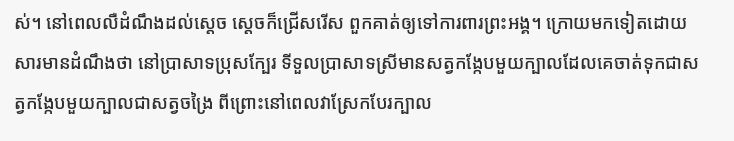ស់។ នៅពេលលឺដំណឹងដល់ស្តេច ស្តេចក៏ជ្រើសរើស ពួកគាត់ឲ្យទៅការពារព្រះអង្គ។ ក្រោយមកទៀតដោយសារមានដំណឹងថា នៅប្រាសាទប្រុសក្បែរ ទីទួលប្រាសាទស្រីមានសត្វកង្កែបមួយក្បាលដែលគេចាត់ទុកជាសត្វកង្កែបមួយក្បាលជាសត្វចង្រៃ ពីព្រោះនៅពេលវាស្រែកបែរក្បាល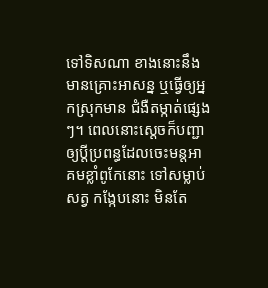ទៅទិសណា ខាងនោះនឹងមានគ្រោះអាសន្ន ឬធ្វើឲ្យអ្នកស្រុកមាន ជំងឺតម្កាត់ផ្សេងៗ។ ពេលនោះស្តេចក៏បញ្ជាឲ្យប្តីប្រពន្ធដែលចេះមន្តអាគមខ្លាំពូកែនោះ ទៅសម្លាប់សត្វ កង្កែបនោះ មិនតែ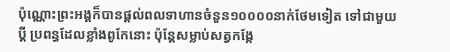ប៉ុណ្ណោះព្រះអង្គក៏បានផ្តល់ពលទាហានចំនួន១០០០០នាក់ថែមទៀត ទៅជាមួយប្តី ប្រពន្ធដែលខ្លាំងពូកែនោះ ប៉ុន្តែសម្លាប់សត្វកង្កែ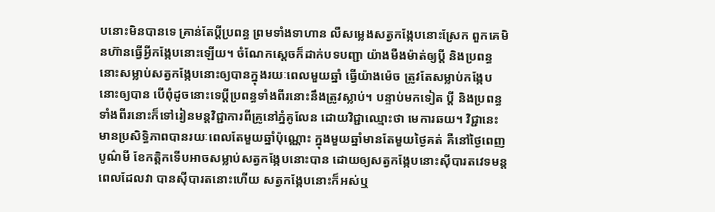បនោះមិនបានទេ គ្រាន់តែប្តីប្រពន្ធ ព្រមទាំងទាហាន លឺសម្លេងសត្វកង្កែបនោះស្រែក ពួកគេមិនហ៊ានធ្វើអ្វីកង្កែបនោះឡើយ។ ចំណែកស្តេចក៏ដាក់បទបញ្ជា យ៉ាងមឺងម៉ាត់ឲ្យប្តី និងប្រពន្ធនោះសម្លាប់សត្វកង្កែបនោះឲ្យបានក្នុងរយៈពេលមួយឆ្នាំ ធ្វើយ៉ាងម៉េច ត្រូវតែសម្លាប់កង្កែបនោះឲ្យបាន បើពុំដូចនោះទេប្តីប្រពន្ធទាំងពីរនោះនឹងត្រូវស្លាប់។ បន្ទាប់មកទៀត ប្តី និងប្រពន្ធទាំងពីរនោះក៏ទៅរៀនមន្តវិជ្ជាការពីគ្រូនៅភ្នំគូលែន ដោយវិជ្ជាឈ្មោះថា មេការឆយ។ វិជ្ជានេះ មានប្រសិទ្ធិភាពបានរយៈពេលតែមួយឆ្នាំប៉ុណ្ណោះ ក្នុងមួយឆ្នាំមានតែមួយថ្ងៃគត់ គឺនៅថ្ងៃពេញបូណ៌មី ខែកត្តិកទើបអាចសម្លាប់សត្វកង្កែបនោះបាន ដោយឲ្យសត្វកង្កែបនោះស៊ីបារតវេទមន្ត ពេលដែលវា បានស៊ីបារតនោះហើយ សត្វកង្កែបនោះក៏អស់ឬ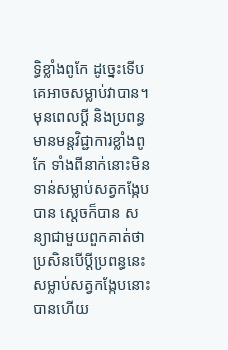ទ្ធិខ្លាំងពូកែ ដូច្នេះទើបគេអាចសម្លាប់វាបាន។ មុនពេលប្តី និងប្រពន្ធមានមន្តវិជ្ជាការខ្លាំងពូកែ ទាំងពីនាក់នោះមិនទាន់សម្លាប់សត្វកង្កែបបាន ស្តេចក៏បាន សន្យាជាមួយពួកគាត់ថា ប្រសិនបើប្តីប្រពន្ធនេះសម្លាប់សត្វកង្កែបនោះបានហើយ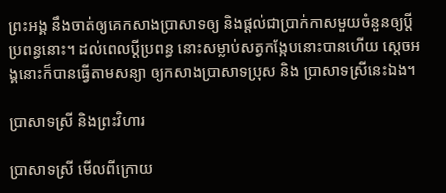ព្រះអង្គ នឹងចាត់ឲ្យគេកសាងប្រាសាទឲ្យ និងផ្តល់ជាប្រាក់កាសមួយចំនួនឲ្យប្តីប្រពន្ធនោះ។ ដល់ពេលប្តីប្រពន្ធ នោះសម្លាប់សត្វកង្កែបនោះបានហើយ ស្តេចអង្គនោះក៏បានធ្វើតាមសន្យា ឲ្យកសាងប្រាសាទប្រុស និង ប្រាសាទស្រីនេះឯង។

ប្រាសាទស្រី និងព្រះវិហារ

ប្រាសាទស្រី មើលពីក្រោយ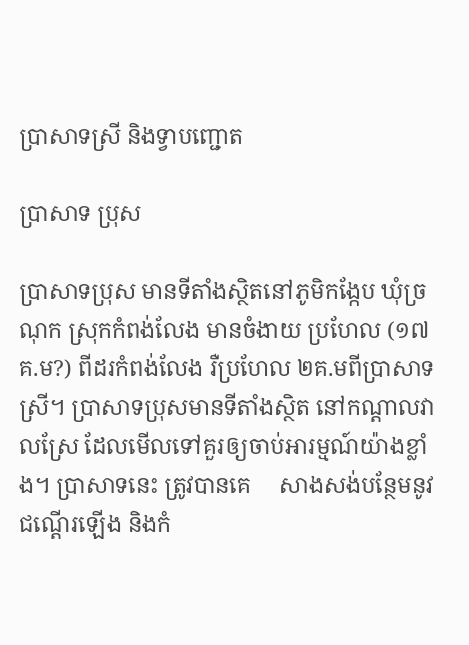ប្រាសាទស្រី និងទ្វាបញ្ជោត

ប្រាសាទ ប្រុស

ប្រាសាទប្រុស មានទីតាំងស្ថិតនៅភូមិកង្កែប ឃុំច្រណុក ស្រុកកំពង់លែង មានចំងាយ ប្រហែល (១៧គ.ម?) ពីដរកំពង់លែង រឺប្រហែល ២គ.មពីប្រាសាទស្រី។ ប្រាសាទប្រុសមានទីតាំងស្ថិត នៅកណ្តាលវាលស្រែ ដែលមើលទៅគួរឲ្យចាប់អារម្មណ៍យ៉ាងខ្លាំង។ ប្រាសាទនេះ ត្រូវបានគេ     សាងសង់បន្ថែមនូវជណ្តើរឡើង និងកំ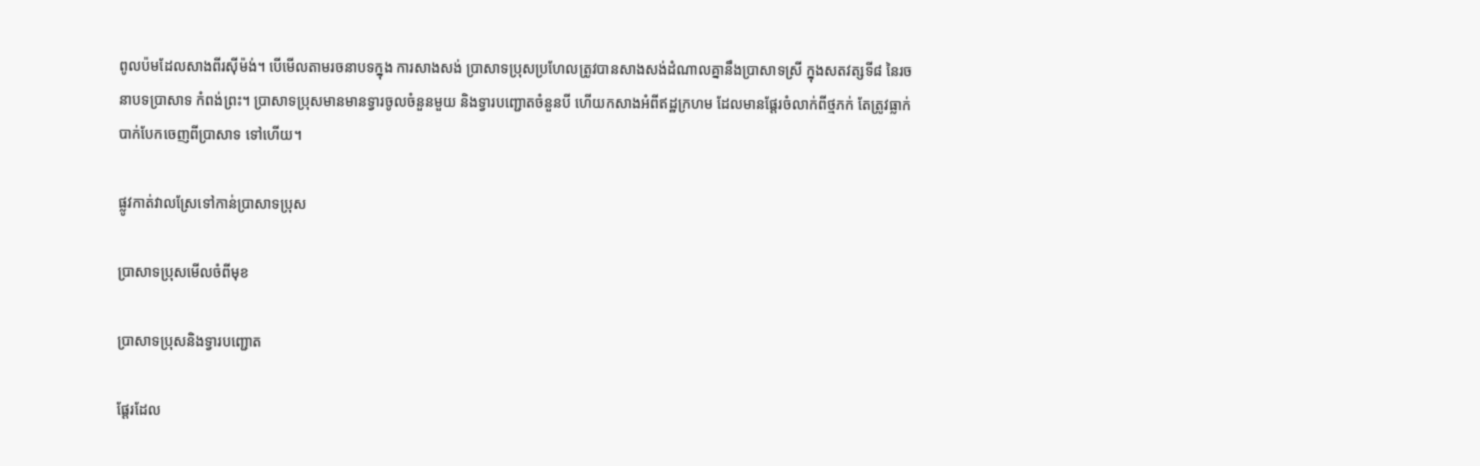ពូលប៉មដែលសាងពីរស៊ីម៉ង់។ បើមើលតាមរចនាបទក្នុង ការសាងសង់ ប្រាសាទប្រុសប្រហែលត្រូវបានសាងសង់ដំណាលគ្នានឹងប្រាសាទស្រី ក្នុងសតវត្សទី៨ នៃរចនាបទប្រាសាទ កំពង់ព្រះ។ ប្រាសាទប្រុសមានមានទ្វារចូលចំនួនមួយ និងទ្វារបញ្ជោតចំនួនបី ហើយកសាងអំពីឥដ្ឋក្រហម ដែលមានផ្តែរចំលាក់ពីថ្មភក់ តែត្រូវធ្លាក់បាក់បែកចេញពីប្រាសាទ ទៅហើយ។

ផ្លូវកាត់វាលស្រែទៅកាន់ប្រាសាទប្រុស

ប្រាសាទប្រុសមើលចំពីមុខ

ប្រាសាទប្រុសនិងទ្វារបញ្ជោត

ផ្តែរដែល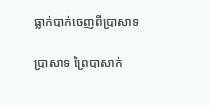ធ្លាក់បាក់ចេញពីប្រាសាទ

ប្រាសាទ ព្រៃបាសាក់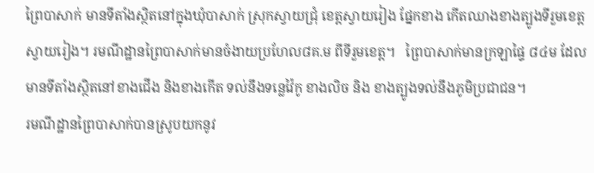ព្រៃបាសាក់ មានទីតាំងស្ថិតនៅក្នុងឃុំបាសាក់ ស្រុកស្វាយជ្រុំ ខេត្តស្វាយរៀង ផ្នែកខាង កើតឈាងខាងត្បូងទីរួមខេត្តស្វាយរៀង។ រមណីដ្ឋានព្រៃបាសាក់មានចំងាយប្រហែល៨គ.ម ពីទីរួមខេត្ត។   ព្រៃបាសាក់មានក្រឡាផ្ទៃ ៨៤ម ដែលមានទីតាំងស្ថិតនៅខាងជើង និងខាងកើត ទល់នឹងទន្លេវ៉ៃកូ ខាងលិច និង ខាងត្បូងទល់នឹងភូមិប្រជាជន។
រមណីដ្ឋានព្រៃបាសាក់បានស្រូបយកនូវ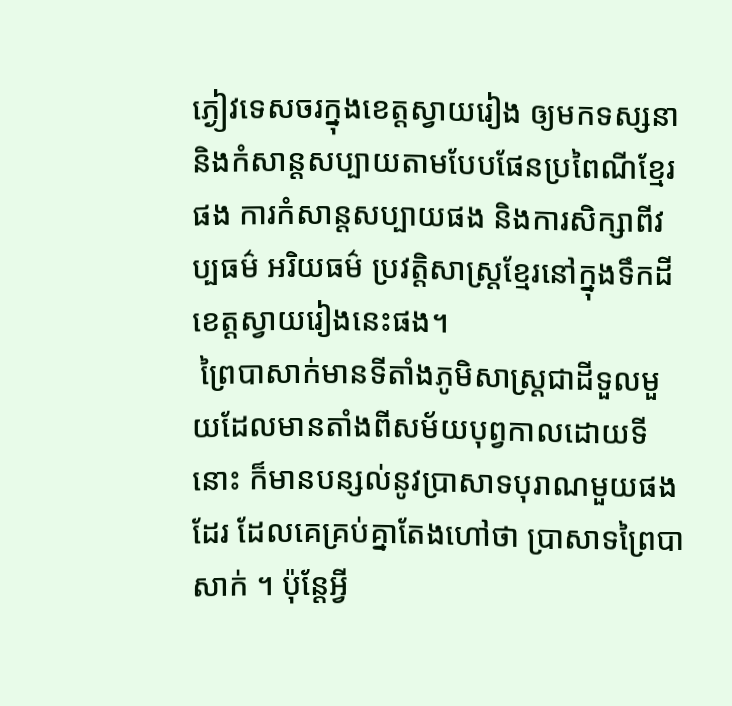ភ្ងៀវទេសចរក្នុងខេត្តស្វាយរៀង ឲ្យមកទស្សនា និងកំសាន្តសប្បាយតាមបែបផែនប្រពៃណីខ្មែរផង ការកំសាន្តសប្បាយផង និងការសិក្សាពីវប្បធម៌ អរិយធម៌ ប្រវត្តិសាស្រ្តខ្មែរនៅក្នុងទឹកដីខេត្តស្វាយរៀងនេះផង។
 ព្រៃបាសាក់មានទីតាំងភូមិសាស្រ្តជាដីទួលមួយដែលមានតាំងពីសម័យបុព្វកាលដោយទីនោះ ក៏មានបន្សល់នូវប្រាសាទបុរាណមួយផងដែរ ដែលគេគ្រប់គ្នាតែងហៅថា ប្រាសាទព្រៃបាសាក់ ។ ប៉ុន្តែអ្វី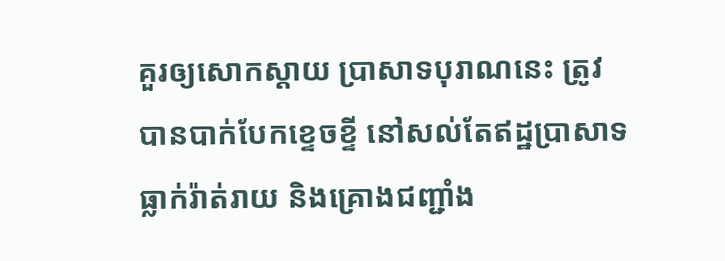គួរឲ្យសោកស្តាយ ប្រាសាទបុរាណនេះ ត្រូវបានបាក់បែកខ្ទេចខ្ទី នៅសល់តែឥដ្ឋប្រាសាទធ្លាក់រ៉ាត់រាយ និងគ្រោងជញ្ជាំង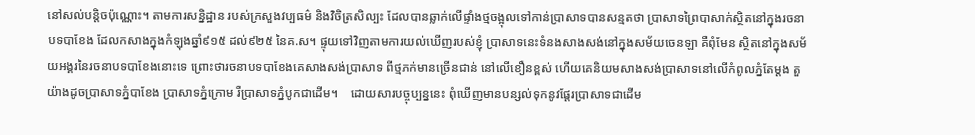នៅសល់បន្តិចប៉ុណ្ណោះ។ តាមការសន្និដ្ឋាន របស់ក្រសួងវប្បធម៌ និងវិចិត្រសិល្បះ ដែលបានឆ្លាក់លើផ្ទាំងថ្មចង្អុលទៅកាន់ប្រាសាទបានសន្មតថា ប្រាសាទព្រៃបាសាក់ស្ថិតនៅក្នុងរចនាបទបាខែង ដែលកសាងក្នុងកំឡុងឆ្នាំ៩១៥ ដល់៩២៥ នៃគ.ស។ ផ្ទុយទៅវិញតាមការយល់ឃើញរបស់ខ្ញុំ ប្រាសាទនេះទំនងសាងសង់នៅក្នុងសម័យចេនឡា គឺពុំមែន ស្ថិតនៅក្នុងសម័យអង្គរនៃរចនាបទបាខែងនោះទេ ព្រោះថារចនាបទបាខែងគេសាងសង់ប្រាសាទ ពីថ្មភក់មានច្រើនជាន់ នៅលើខឿនខ្ពស់ ហើយគេនិយមសាងសង់ប្រាសាទនៅលើកំពូលភ្នំតែម្តង តួយ៉ាងដូចប្រាសាទភ្នំបាខែង ប្រាសាទភ្នំក្រោម រឺប្រាសាទភ្នំបូកជាដើម។    ដោយសារបច្ចុប្បន្ននេះ ពុំឃើញមានបន្សល់ទុកនូវផ្តែរប្រាសាទជាដើម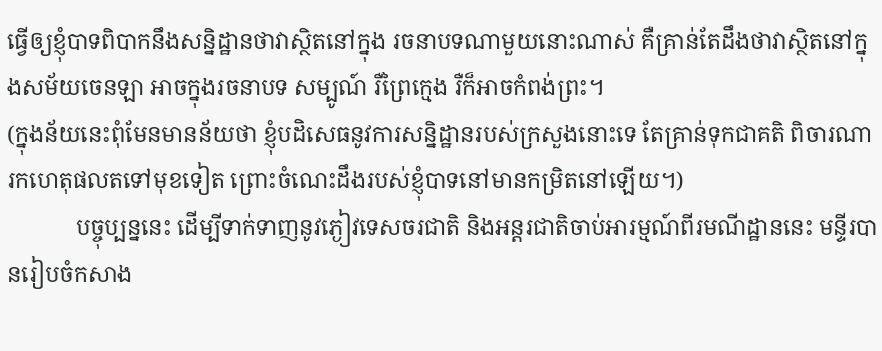ធ្វើឲ្យខ្ញុំបាទពិបាកនឹងសន្និដ្ឋានថាវាស្ថិតនៅក្នុង រចនាបទណាមួយនោះណាស់ គឺគ្រាន់តែដឹងថាវាស្ថិតនៅក្នុងសម័យចេនឡា អាចក្នុងរចនាបទ សម្បូណ៍ រឺព្រៃក្មេង រឺក៏អាចកំពង់ព្រះ។
(ក្នុងន័យនេះពុំមែនមានន័យថា ខ្ញុំបដិសេធនូវការសន្និដ្ឋានរបស់ក្រសួងនោះទេ តែគ្រាន់ទុកជាគតិ ពិចារណារកហេតុផលតទៅមុខទៀត ព្រោះចំណេះដឹងរបស់ខ្ញុំបាទនៅមានកម្រិតនៅឡើយ។)
            បច្ចុប្បន្ននេះ ដើម្បីទាក់ទាញនូវភ្ងៀវទេសចរជាតិ និងអន្តរជាតិចាប់អារម្មណ៍ពីរមណីដ្ឋាននេះ មន្ទីរបានរៀបចំកសាង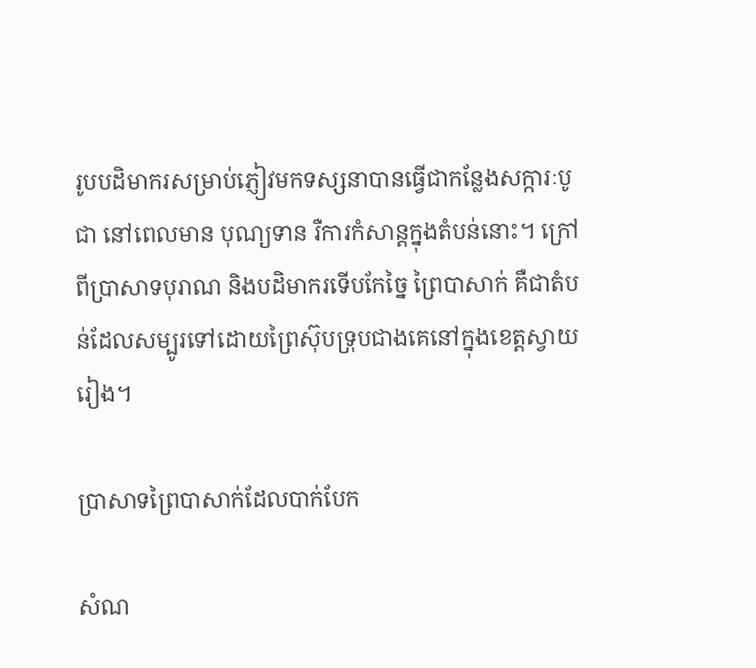រូបបដិមាករសម្រាប់ភ្ញៀវមកទស្សនាបានធ្វើជាកន្លែងសក្ការៈបូជា នៅពេលមាន បុណ្យទាន រឺការកំសាន្តក្នុងតំបន់នោះ។ ក្រៅពីប្រាសាទបុរាណ និងបដិមាករទើបកែច្នៃ ព្រៃបាសាក់ គឺជាតំបន់ដែលសម្បូរទៅដោយព្រៃស៊ុបទ្រុបជាងគេនៅក្នុងខេត្តស្វាយរៀង។

ប្រាសាទព្រៃបាសាក់ដែលបាក់បែក

សំណ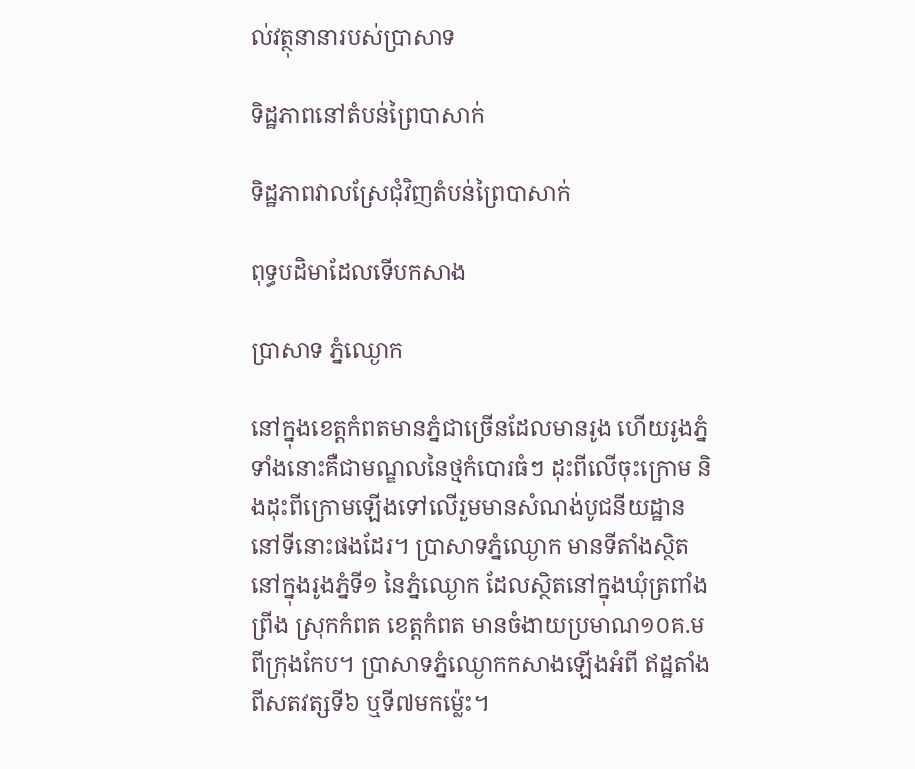ល់វត្ថុនានារបស់ប្រាសាទ

ទិដ្ឋភាពនៅតំបន់ព្រៃបាសាក់

ទិដ្ឋភាពវាលស្រែជុំវិញតំបន់ព្រៃបាសាក់

ពុទ្ធបដិមាដែលទើបកសាង

ប្រាសាទ ភ្នំឈ្ងោក

នៅក្នុងខេត្តកំពតមានភ្នំជាច្រើនដែលមានរូង ហើយរូងភ្នំទាំងនោះគឺជាមណ្ឌលនៃថ្មកំបោរធំៗ ដុះពីលើចុះក្រោម និងដុះពីក្រោមឡើងទៅលើរួមមានសំណង់បូជនីយដ្ឋាននៅទីនោះផងដែរ។ ប្រាសាទភ្នំឈ្ងោក មានទីតាំងស្ថិតនៅក្នុងរូងភ្នំទី១ នៃភ្នំឈ្ងោក ដែលស្ថិតនៅក្នុងឃុំត្រពាំងព្រីង ស្រុកកំពត ខេត្តកំពត មានចំងាយប្រមាណ១០គ.ម ពីក្រុងកែប។ ប្រាសាទភ្នំឈ្ងោកកសាងឡើងអំពី ឥដ្ឋតាំងពីសតវត្សទី៦ ឬទី៧មកម៉្លេះ។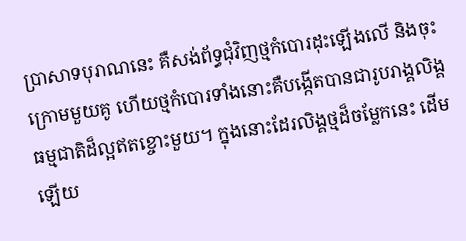ប្រាសាទបុរាណនេះ គឺសង់ព័ទ្ធជុំវិញថ្មកំបោរដុះឡើងលើ និងចុះក្រោមមួយគូ ហើយថ្មកំបោរទាំងនោះគឺបង្កើតបានជារូបរាង្គលិង្គធម្មជាតិដ៏ល្អឥតខ្ចោះមួយ។ ក្នុងនោះដែរលិង្គថ្មដ៏ចម្លែកនេះ ដើមឡើយ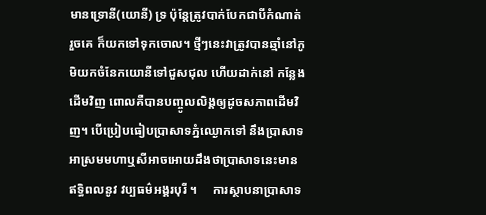មានទ្រោនី(យោនី) ទ្រ ប៉ុនែ្តត្រូវបាក់បែកជាបីកំណាត់ រួចគេ ក៏យកទៅទុកចោល។ ថ្មីៗនេះវាត្រូវបានឆ្មាំនៅភូមិយកចំនែកយោនីទៅជួសជុល ហើយដាក់នៅ កន្លែងដើមវិញ ពោលគឺបានបញ្ចូលលិង្គឲ្យដូចសភាពដើមវិញ។ បើប្រៀបធៀបប្រាសាទភ្នំឈ្ងោកទៅ នឹងប្រាសាទអាស្រមមហាឬសីអាចអោយដឹងថាប្រាសាទនេះមានឥទ្ធិពលនូវ វប្បធម៌អង្គរបុរី ។     ការស្ថាបនាប្រាសាទ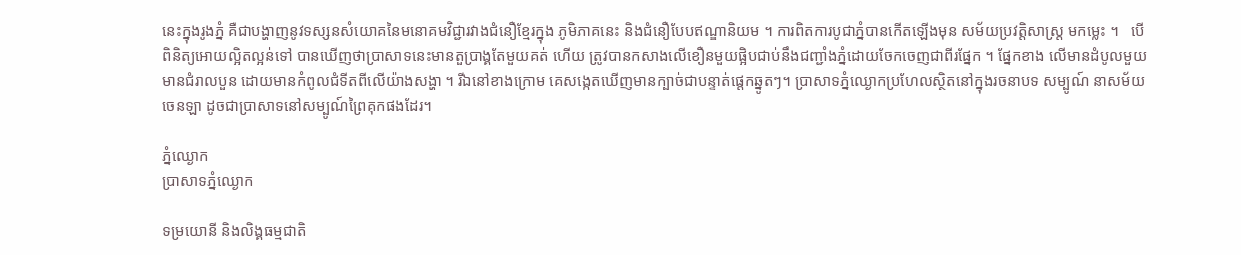នេះក្នុងរូងភ្នំ គឺជាបង្ហាញនូវទស្សនសំយោគនៃមនោគមវិជ្ជារវាងជំនឿខ្មែរក្នុង ភូមិភាគនេះ និងជំនឿបែបឥណ្ឌានិយម ។ ការពិតការបូជាភ្នំបានកើតឡើងមុន សម័យប្រវត្តិសាស្ត្រ មកម្លេះ ។   បើពិនិត្យអោយល្អិតល្អន់ទៅ បានឃើញថាប្រាសាទនេះមានតួប្រាង្គតែមួយគត់ ហើយ ត្រូវបានកសាងលើខឿនមួយផ្អិបជាប់នឹងជញ្ជាំងភ្នំដោយចែកចេញជាពីរផ្នែក ។ ផ្នែកខាង លើមានដំបូលមួយមានជំរាលបួន ដោយមានកំពូលជំទីតពីលើយ៉ាងសង្ហា ។ រីឯនៅខាងក្រោម គេសង្កេតឃើញមានក្បាច់ជាបន្ទាត់ផ្តេកឆ្នូតៗ។ ប្រាសាទភ្នំឈ្ងោកប្រហែលស្ថិតនៅក្នុងរចនាបទ សម្បូណ៍ នាសម័យចេនឡា ដូចជាប្រាសាទនៅសម្បូណ៍ព្រៃគុកផងដែរ។

ភ្នំឈ្ងោក
ប្រាសាទភ្នំឈ្ងោក

ទម្រយោនី និងលិង្គធម្មជាតិ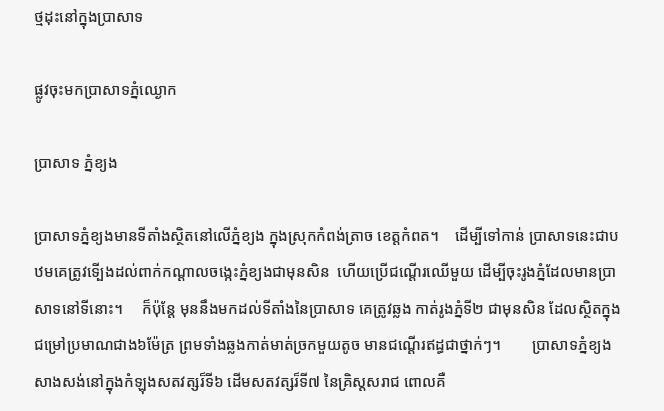ថ្មដុះនៅក្នុងប្រាសាទ

ផ្លូវចុះមកប្រាសាទភ្នំឈ្ងោក

ប្រាសាទ ភ្នំខ្យង

ប្រាសាទភ្នំខ្យងមានទីតាំងស្ថិតនៅលើភ្នំខ្យង ក្នុងស្រុកកំពង់ត្រាច ខេត្តកំពត។    ដើម្បីទៅកាន់ ប្រាសាទនេះជាបឋមគេត្រូវទើ្បងដល់ពាក់កណ្តាលចង្កេះភ្នំខ្យងជាមុនសិន  ហើយប្រើជណ្តើរឈើមួយ ដើម្បីចុះរូងភ្នំដែលមានប្រាសាទនៅទីនោះ។     ក៏ប៉ុន្តែ មុននឹងមកដល់ទីតាំងនៃប្រាសាទ គេត្រូវឆ្លង កាត់រូងភ្នំទី២ ជាមុនសិន ដែលស្ថិតក្នុងជម្រៅប្រមាណជាង៦ម៉ែត្រ ព្រមទាំងឆ្លងកាត់មាត់ច្រកមួយតូច មានជណ្តើរឥដ្ធជាថ្នាក់ៗ។        ប្រាសាទភ្នំខ្យងសាងសង់នៅក្នុងកំឡុងសតវត្សរ៏ទី៦ ដើមសតវត្សរ៏ទី៧ នៃគ្រិស្តសរាជ ពោលគឺ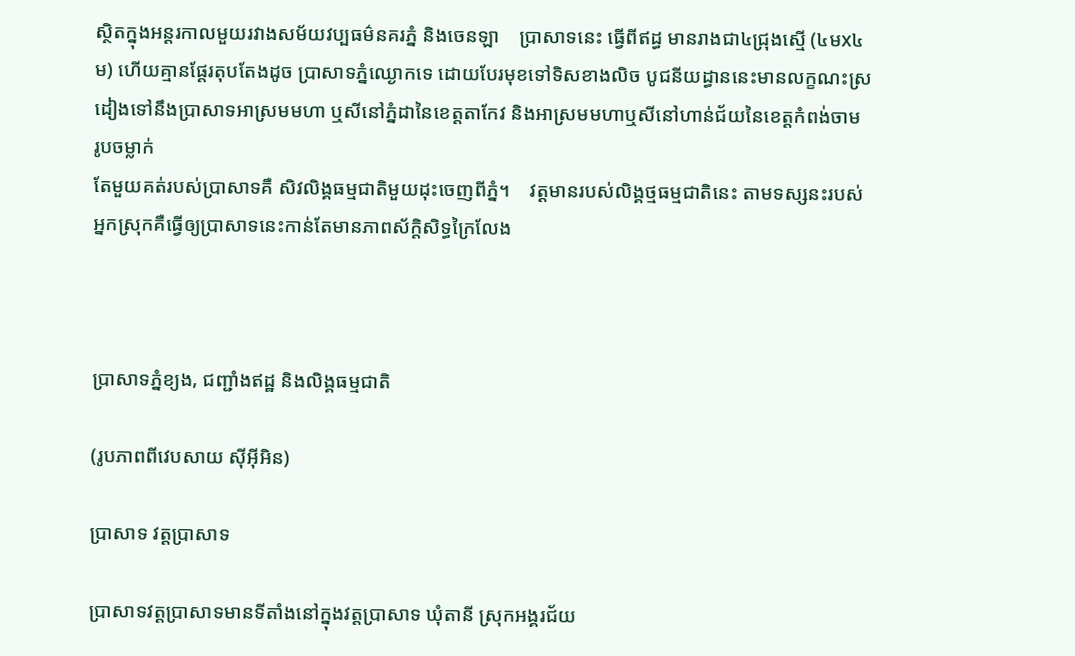ស្ថិតក្នុងអន្តរកាលមួយរវាងសម័យវប្បធម៌នគរភ្នំ និងចេនឡា    ប្រាសាទនេះ ធ្វើពីឥដ្ធ មានរាងជា៤ជ្រុងស្មើ (៤មx៤ម) ហើយគ្មានផ្តែរតុបតែងដូច ប្រាសាទភ្នំឈ្ងោកទេ ដោយបែរមុខទៅទិសខាងលិច បូជនីយដ្ធាននេះមានលក្ខណះស្រដៀងទៅនឹងប្រាសាទអាស្រមមហា ឬសីនៅភ្នំដានៃខេត្តតាកែវ និងអាស្រមមហាឬសីនៅហាន់ជ័យនៃខេត្តកំពង់ចាម    រូបចម្លាក់
តែមួយគត់របស់ប្រាសាទគឺ សិវលិង្គធម្មជាតិមួយដុះចេញពីភ្នំ។    វត្តមានរបស់លិង្គថ្មធម្មជាតិនេះ តាមទស្សនះរបស់អ្នកស្រុកគឺធើ្វឲ្យប្រាសាទនេះកាន់តែមានភាពស័ក្តិសិទ្ធក្រៃលែង



ប្រាសាទភ្នំខ្យង, ជញ្ជាំងឥដ្ឋ និងលិង្គធម្មជាតិ

(រូបភាពពីវេបសាយ ស៊ីអ៊ីអិន)

ប្រាសាទ វត្តប្រាសាទ

ប្រាសាទវត្តប្រាសាទមានទីតាំងនៅក្នុងវត្តប្រាសាទ ឃុំតានី ស្រុកអង្គរជ័យ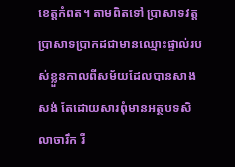ខេត្តកំពត។ តាមពិតទៅ ប្រាសាទវត្តប្រាសាទប្រាកដជាមានឈ្មោះផ្ទាល់របស់ខ្លួនកាលពីសម័យដែលបានសាង សង់ តែដោយសារពុំមានអត្ថបទសិលាចារឹក រឺ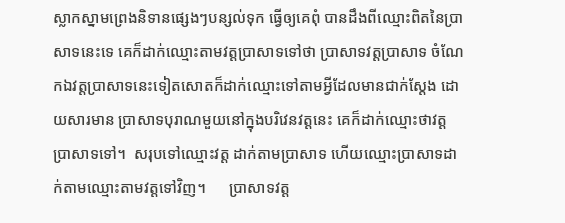ស្លាកស្នាមព្រេងនិទានផ្សេងៗបន្សល់ទុក ធ្វើឲ្យគេពុំ បានដឹងពីឈ្មោះពិតនៃប្រាសាទនេះទេ គេក៏ដាក់ឈ្មោះតាមវត្តប្រាសាទទៅថា ប្រាសាទវត្តប្រាសាទ ចំណែកឯវត្តប្រាសាទនេះទៀតសោតក៏ដាក់ឈ្មោះទៅតាមអ្វីដែលមានជាក់ស្តែង ដោយសារមាន ប្រាសាទបុរាណមួយនៅក្នុងបរិវេនវត្តនេះ គេក៏ដាក់ឈ្មោះថាវត្តប្រាសាទទៅ។  សរុបទៅឈ្មោះវត្ត ដាក់តាមប្រាសាទ ហើយឈ្មោះប្រាសាទដាក់តាមឈ្មោះតាមវត្តទៅវិញ។      ប្រាសាទវត្ត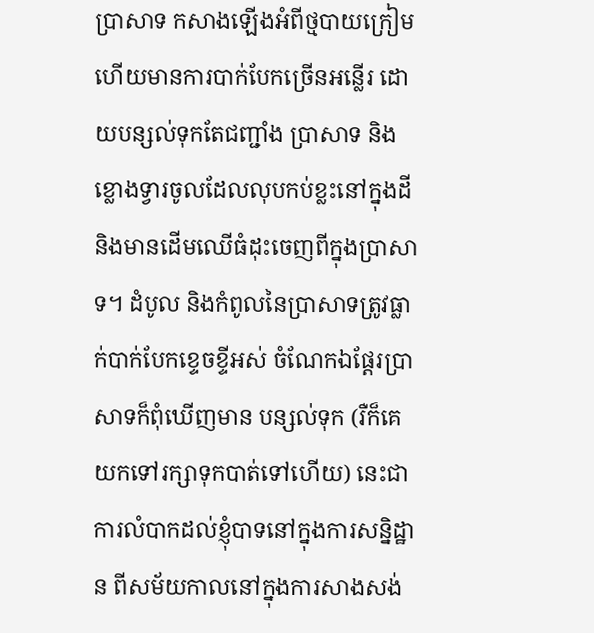ប្រាសាទ កសាងឡើងអំពីថ្មបាយក្រៀម ហើយមានការបាក់បែកច្រើនអន្លើរ ដោយបន្សល់ទុកតែជញ្ជាំង ប្រាសាទ និងខ្លោងទ្វារចូលដែលលុបកប់ខ្លះនៅក្នុងដី និងមានដើមឈើធំដុះចេញពីក្នុងប្រាសាទ។ ដំបូល និងកំពូលនៃប្រាសាទត្រូវធ្លាក់បាក់បែកខ្ទេចខ្ទីអស់ ចំណែកឯផ្តែរប្រាសាទក៏ពុំឃើញមាន បន្សល់ទុក (រឺក៏គេយកទៅរក្សាទុកបាត់ទៅហើយ) នេះជាការលំបាកដល់ខ្ញុំបាទនៅក្នុងការសន្និដ្ឋាន ពីសម័យកាលនៅក្នុងការសាងសង់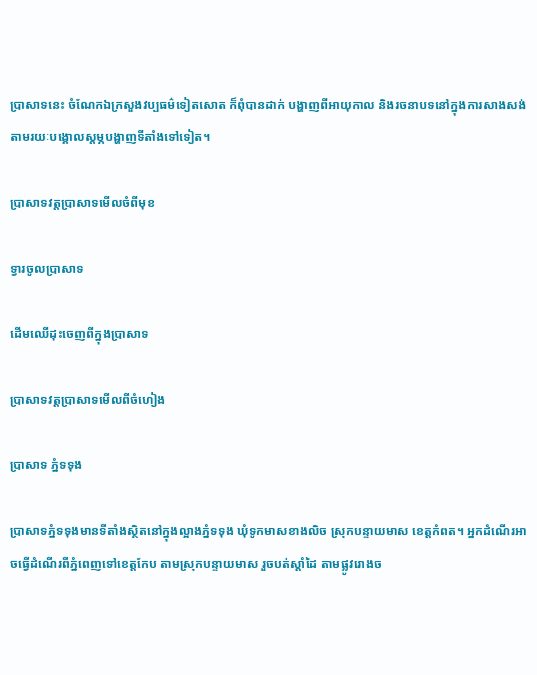ប្រាសាទនេះ ចំណែកឯក្រសួងវប្បធម៌ទៀតសោត ក៏ពុំបានដាក់ បង្ហាញពីអាយុកាល និងរចនាបទនៅក្នុងការសាងសង់តាមរយៈបង្គោលស្តម្ភបង្ហាញទីតាំងទៅទៀត។

ប្រាសាទវត្តប្រាសាទមើលចំពីមុខ

ទ្វារចូលប្រាសាទ

ដើមឈើដុះចេញពីក្នុងប្រាសាទ

ប្រាសាទវត្តប្រាសាទមើលពីចំហៀង

ប្រាសាទ ភ្នំទទុង

ប្រាសាទភ្នំទទុងមានទីតាំងស្ថិតនៅក្នុងល្អាងភ្នំទទុង ឃុំទូកមាសខាងលិច ស្រុកបន្ទាយមាស ខេត្តកំពត។ អ្នកដំណើរអាចធ្វើដំណើរពីភ្នំពេញទៅខេត្តកែប តាមស្រុកបន្ទាយមាស រួចបត់ស្តាំដៃ តាមផ្លូវរោងច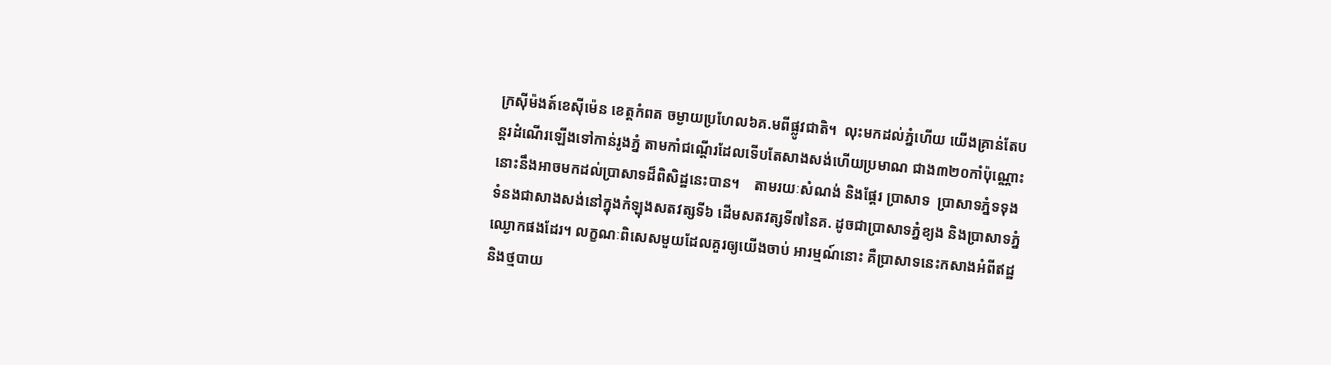ក្រស៊ីម៉ងត៍ខេស៊ីម៉េន ខេត្តកំពត ចម្ងាយប្រហែល៦គ.មពីផ្លូវជាតិ។  លុះមកដល់ភ្នំហើយ យើងគ្រាន់តែបន្តរដំណើរឡើងទៅកាន់រូងភ្នំ តាមកាំជណ្តើរដែលទើបតែសាងសង់ហើយប្រមាណ ជាង៣២០កាំប៉ុណ្ណោះ នោះនឹងអាចមកដល់ប្រាសាទដ៏ពិសិដ្ឋនេះបាន។    តាមរយៈសំណង់ និងផ្តែរ ប្រាសាទ  ប្រាសាទភ្នំទទុងទំនងជាសាងសង់នៅក្នុងកំឡុងសតវត្សទី៦ ដើមសតវត្សទី៧នៃគ. ដូចជាប្រាសាទភ្នំខ្យង និងប្រាសាទភ្នំឈ្ងោកផងដែរ។ លក្ខណៈពិសេសមួយដែលគួរឲ្យយើងចាប់ អារម្មណ៍នោះ គឺប្រាសាទនេះកសាងអំពីឥដ្ឋ និងថ្មបាយ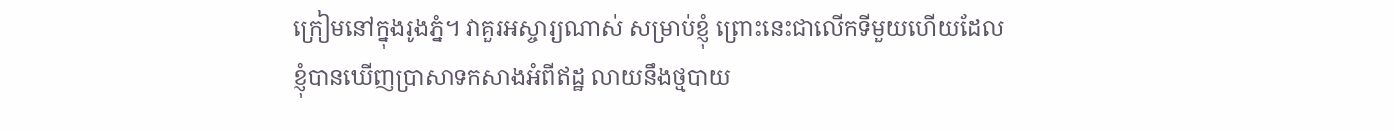ក្រៀមនៅក្នុងរូងភ្នំ។ វាគួរអស្ចារ្យណាស់ សម្រាប់ខ្ញុំ ព្រោះនេះជាលើកទីមួយហើយដែលខ្ញុំបានឃើញប្រាសាទកសាងអំពីឥដ្ឋ លាយនឹងថ្មបាយ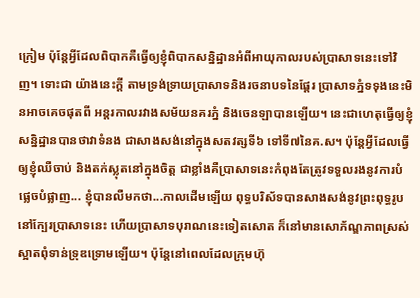ក្រៀម ប៉ុន្តែអ្វីដែលពិបាកគឺធ្វើឲ្យខ្ញុំពិបាកសន្និដ្ឋានអំពីអាយុកាលរបស់ប្រាសាទនេះទៅវិញ។ ទោះជា យ៉ាងនេះក្តី តាមទ្រង់ទ្រាយប្រាសាទនិងរចនាបទនៃផ្តែរ ប្រាសាទភ្នំទទុងនេះមិនអាចគេចផុតពី អន្តរកាលរវាងសម័យនគរភ្នំ និងចេនឡាបានឡើយ។ នេះជាហេតុធ្វើឲ្យខ្ញុំសន្និដ្ឋានបានថាវាទំនង ជាសាងសង់នៅក្នុងសតវត្សទី៦ ទៅទី៧នៃគ.ស។ ប៉ុន្តែអ្វីដែលធ្វើឲ្យខ្ញុំឈឺចាប់ និងតក់ស្លុតនៅក្នុងចិត្ត ជាខ្លាំងគឺប្រាសាទនេះកំពុងតែត្រូវទទួលរងនូវការបំផ្លេចបំផ្លាញ... ខ្ញុំបានលឺមកថា...កាលដើមឡើយ ពុទ្ធបរិស័ទបានសាងសង់នូវព្រះពុទ្ធរូបនៅក្បែរប្រាសាទនេះ ហើយប្រាសាទបុរាណនេះទៀតសោត ក៏នៅមានសោភ័ណ្ឌភាពស្រស់ស្អាតពុំទាន់ទ្រុឌទ្រោមឡើយ។ ប៉ុន្តែនៅពេលដែលក្រុមហ៊ុ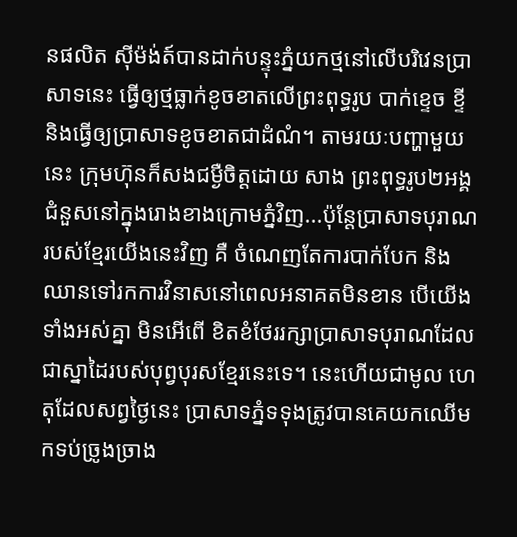នផលិត ស៊ីម៉ង់ត៍បានដាក់បន្ទុះភ្នំយកថ្មនៅលើបរិវេនប្រាសាទនេះ ធ្វើឲ្យថ្មធ្លាក់ខូចខាតលើព្រះពុទ្ធរូប បាក់ខ្ទេច ខ្ទី និងធ្វើឲ្យប្រាសាទខូចខាតជាដំណំ។ តាមរយៈបញ្ហាមួយនេះ ក្រុមហ៊ុនក៏សងជម្ងឺចិត្តដោយ សាង ព្រះពុទ្ធរូប២អង្គជំនួសនៅក្នុងរោងខាងក្រោមភ្នំវិញ...ប៉ុន្តែប្រាសាទបុរាណរបស់ខ្មែរយើងនេះវិញ គឺ ចំណេញតែការបាក់បែក និងឈានទៅរកការវិនាសនៅពេលអនាគតមិនខាន បើយើងទាំងអស់គ្នា មិនអើពើ ខិតខំថែររក្សាប្រាសាទបុរាណដែលជាស្នាដៃរបស់បុព្វបុរសខ្មែរនេះទេ។ នេះហើយជាមូល ហេតុដែលសព្វថ្ងៃនេះ ប្រាសាទភ្នំទទុងត្រូវបានគេយកឈើមកទប់ច្រូងច្រាង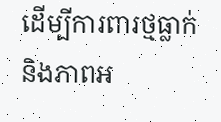ដើម្បីការពារថ្មធ្លាក់ និងភាពអ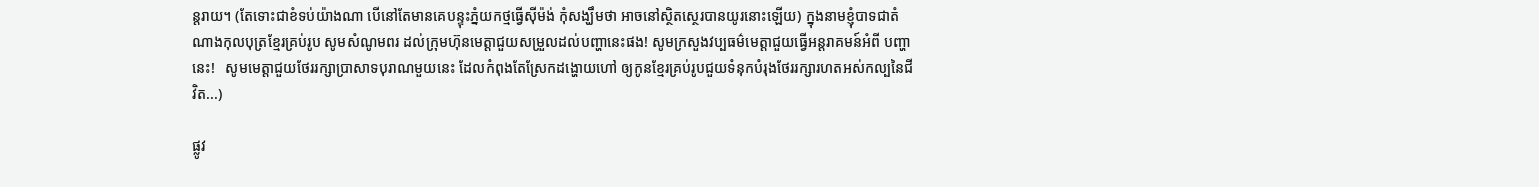ន្តរាយ។ (តែទោះជាខំទប់យ៉ាងណា បើនៅតែមានគេបន្ទុះភ្នំយកថ្មធ្វើស៊ីម៉ង់ កុំសង្ឃឹមថា អាចនៅស្ថិតស្ថេរបានយូរនោះឡើយ) ក្នុងនាមខ្ញុំបាទជាតំណាងកុលបុត្រខ្មែរគ្រប់រូប សូមសំណូមពរ ដល់ក្រុមហ៊ុនមេត្តាជួយសម្រួលដល់បញ្ហានេះផង! សូមក្រសួងវប្បធម៌មេត្តាជួយធ្វើអន្តរាគមន៍អំពី បញ្ហានេះ!   សូមមេត្តាជួយថែររក្សាប្រាសាទបុរាណមួយនេះ ដែលកំពុងតែស្រែកដង្ហោយហៅ ឲ្យកូនខ្មែរគ្រប់រូបជួយទំនុកបំរុងថែររក្សារហតអស់កល្បនៃជីវិត...)

ផ្លូវ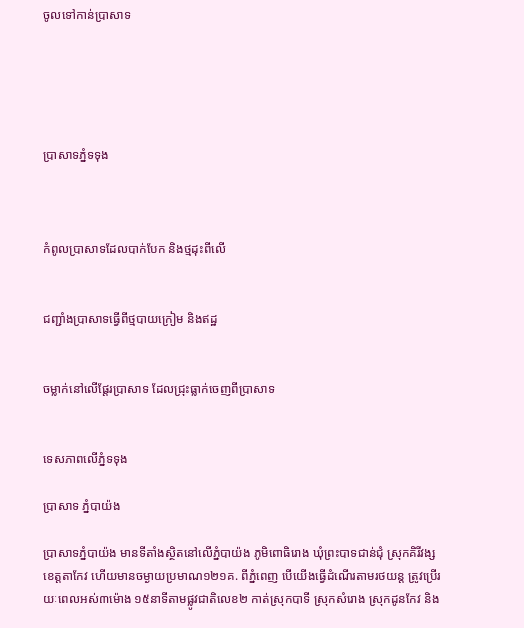ចូលទៅកាន់ប្រាសាទ





ប្រាសាទភ្នំទទុង



កំពូលប្រាសាទដែលបាក់បែក និងថ្មដុះពីលើ


ជញ្ជាំងប្រាសាទធ្វើពីថ្មបាយក្រៀម និងឥដ្ឋ


ចម្លាក់នៅលើផ្តែរប្រាសាទ ដែលជ្រុះធ្លាក់ចេញពីប្រាសាទ


ទេសភាពលើភ្នំទទុង

ប្រាសាទ ភ្នំបាយ៉ង

ប្រាសាទភ្នំបាយ៉ង មានទីតាំងស្ថិតនៅលើភ្នំបាយ៉ង ភូមិពោធិរោង ឃុំព្រះបាទជាន់ជុំ ស្រុកគិរីវង្ស ខេត្តតាកែវ ហើយមានចម្ងាយប្រមាណ១២១គ. ពីភ្នំពេញ បើយើងធ្វើដំណើរតាមរថយន្ត ត្រូវប្រើរយៈពេលអស់៣ម៉ោង ១៥នាទីតាមផ្លូវជាតិលេខ២ កាត់ស្រុកបាទី ស្រុកសំរោង ស្រុកដូនកែវ និង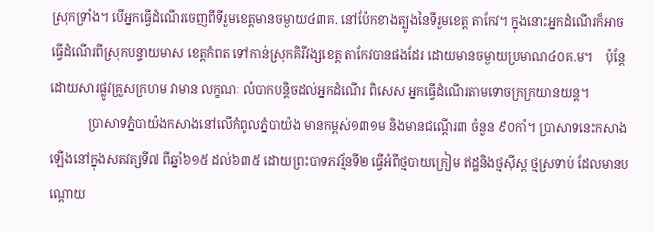ស្រុកទ្រាំង។ បើអ្នកធ្វើដំណើរចេញពីទីរួមខេត្តមានចម្ងាយ៤៣គ. នៅប៉ែកខាងត្បូងនៃទីរួមខេត្ត តាកែវ។ ក្នុងនោះអ្នកដំណើរក៏អាចធ្វើដំណើរពីស្រុកបន្ទាយមាស ខេត្តកំពត ទៅកាន់ស្រុកគិរីវង្សខេត្ត តាកែវបានផងដែរ ដោយមានចម្ងាយប្រមាណ៤០គ.ម។    ប៉ុន្តែដោយសារផ្លូវគ្រួសក្រហម វាមាន លក្ខណៈ លំបាកបន្តិចដល់អ្នកដំណើរ ពិសេស អ្នកធ្វើដំណើរតាមទោចក្រក្រយានយន្ត។
            ប្រាសាទភ្នំបាយ៉ងកសាងនៅលើកំពូលភ្នំបាយ៉ង មានកម្ពស់១៣១ម និងមានជណ្តើរ៣ ចំនួន ៩០កាំ។ ប្រាសាទនេះកសាងឡើងនៅក្នុងសតវត្សទី៧ ពីឆ្នាំ៦១៥ ដល់៦៣៥ ដោយព្រះបាទភវរ័្មនទី២ ធ្វើអំពីថ្មបាយក្រៀម ឥដ្ឋនិងថ្មស៊ីស្ត ថ្មស្រទាប់ ដែលមានបណ្តោយ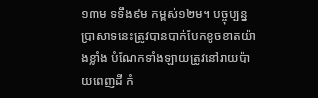១៣ម ទទឹង៩ម កម្ពស់១២ម។ បច្ចុប្បន្នប្រាសាទនេះត្រូវបានបាក់បែកខូចខាតយ៉ាងខ្លាំង បំណែកទាំងឡាយត្រូវនៅរាយប៉ាយពេញដី កំ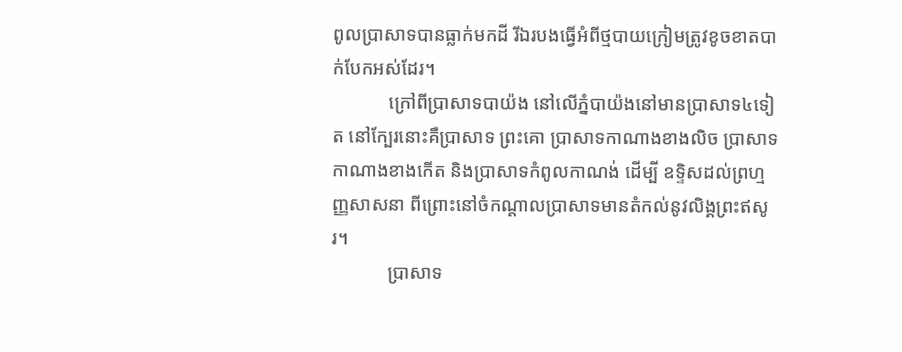ពូលប្រាសាទបានធ្លាក់មកដី រីឯរបងធ្វើអំពីថ្មបាយក្រៀមត្រូវខូចខាតបាក់បែកអស់ដែរ។
            ក្រៅពីប្រាសាទបាយ៉ង នៅលើភ្នំបាយ៉ងនៅមានប្រាសាទ៤ទៀត នៅក្បែរនោះគឺប្រាសាទ ព្រះគោ ប្រាសាទកាណាងខាងលិច ប្រាសាទកាណាងខាងកើត និងប្រាសាទកំពូលកាណង់ ដើម្បី ឧទ្ទិសដល់ព្រហ្មញ្ញសាសនា ពីព្រោះនៅចំកណ្តាលប្រាសាទមានតំកល់នូវលិង្គព្រះឥសូរ។
            ប្រាសាទ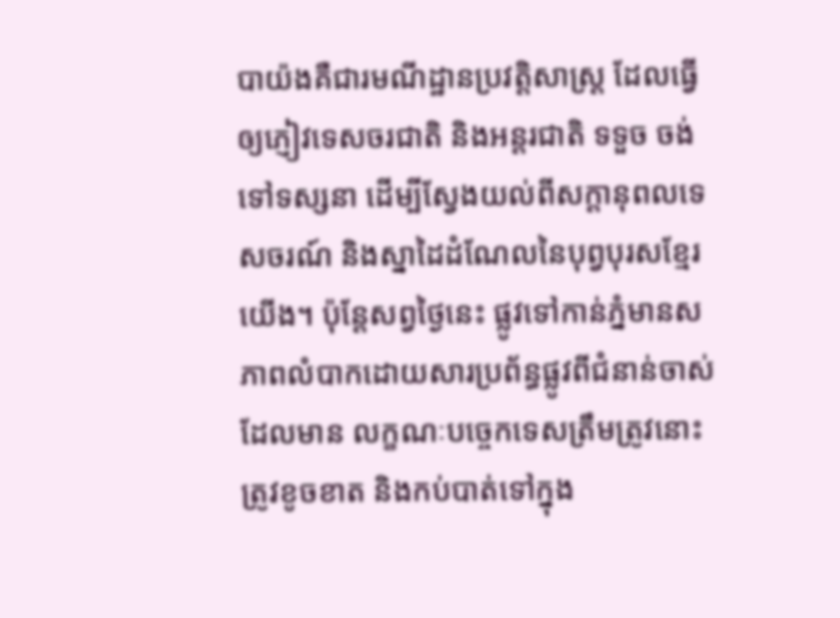បាយ៉ងគឺជារមណីដ្ឋានប្រវត្តិសាស្រ្ត ដែលធ្វើឲ្យភ្ញៀវទេសចរជាតិ និងអន្តរជាតិ ទទួច ចង់ទៅទស្សនា ដើម្បីស្វែងយល់ពីសក្តានុពលទេសចរណ៍ និងស្នាដៃដំណែលនៃបុព្វបុរសខ្មែរ យើង។ ប៉ុន្តែសព្វថ្ងៃនេះ ផ្លូវទៅកាន់ភ្នំមានសភាពលំបាកដោយសារប្រព័ន្ធផ្លូវពីជំនាន់ចាស់ ដែលមាន លក្ខណៈបច្ចេកទេសត្រឹមត្រូវនោះត្រូវខូចខាត និងកប់បាត់ទៅក្នុង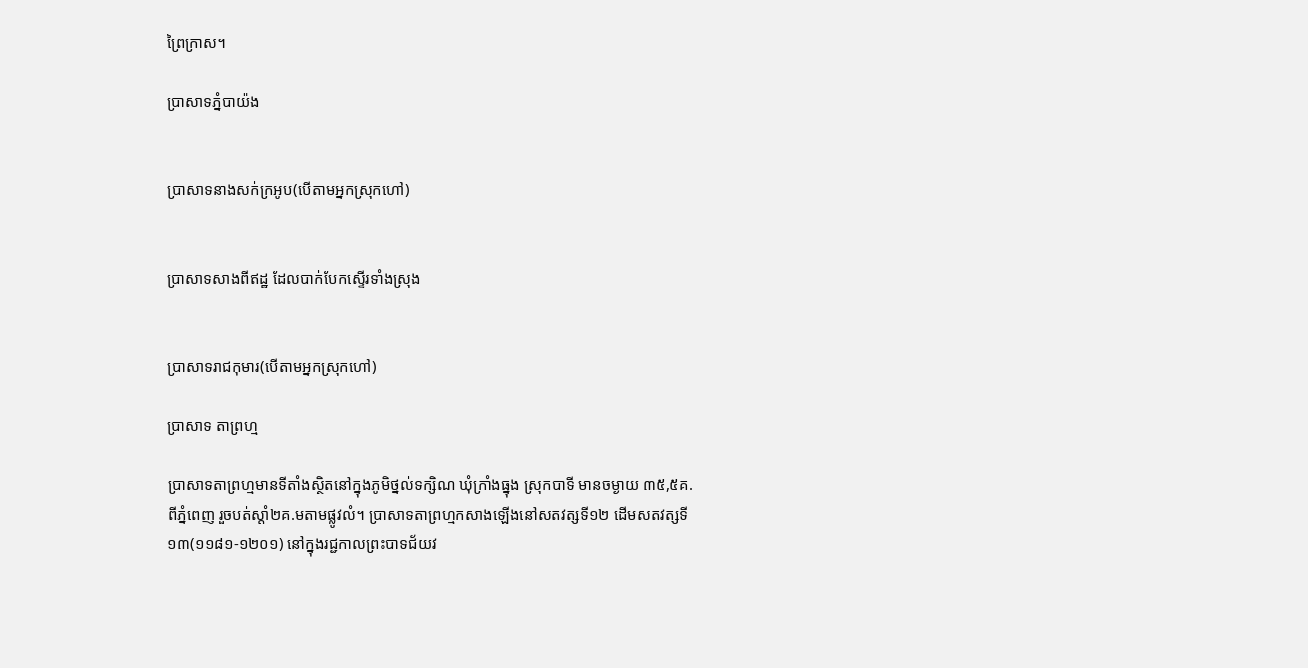ព្រៃក្រាស។

ប្រាសាទភ្នំបាយ៉ង


ប្រាសាទនាងសក់ក្រអូប(បើតាមអ្នកស្រុកហៅ)


ប្រាសាទសាងពីឥដ្ឋ ដែលបាក់បែកស្ទើរទាំងស្រុង


ប្រាសាទរាជកុមារ(បើតាមអ្នកស្រុកហៅ)

ប្រាសាទ តាព្រហ្ម

ប្រាសាទតាព្រហ្មមានទីតាំងស្ថិតនៅក្នុងភូមិថ្នល់ទក្សិណ ឃុំក្រាំងធ្នុង ស្រុកបាទី មានចម្ងាយ ៣៥,៥គ. ពីភ្នំពេញ រួចបត់ស្តាំ២គ.មតាមផ្លូវលំ។ ប្រាសាទតាព្រហ្មកសាងឡើងនៅសតវត្សទី១២ ដើមសតវត្សទី១៣(១១៨១-១២០១) នៅក្នុងរជ្ជកាលព្រះបាទជ័យវ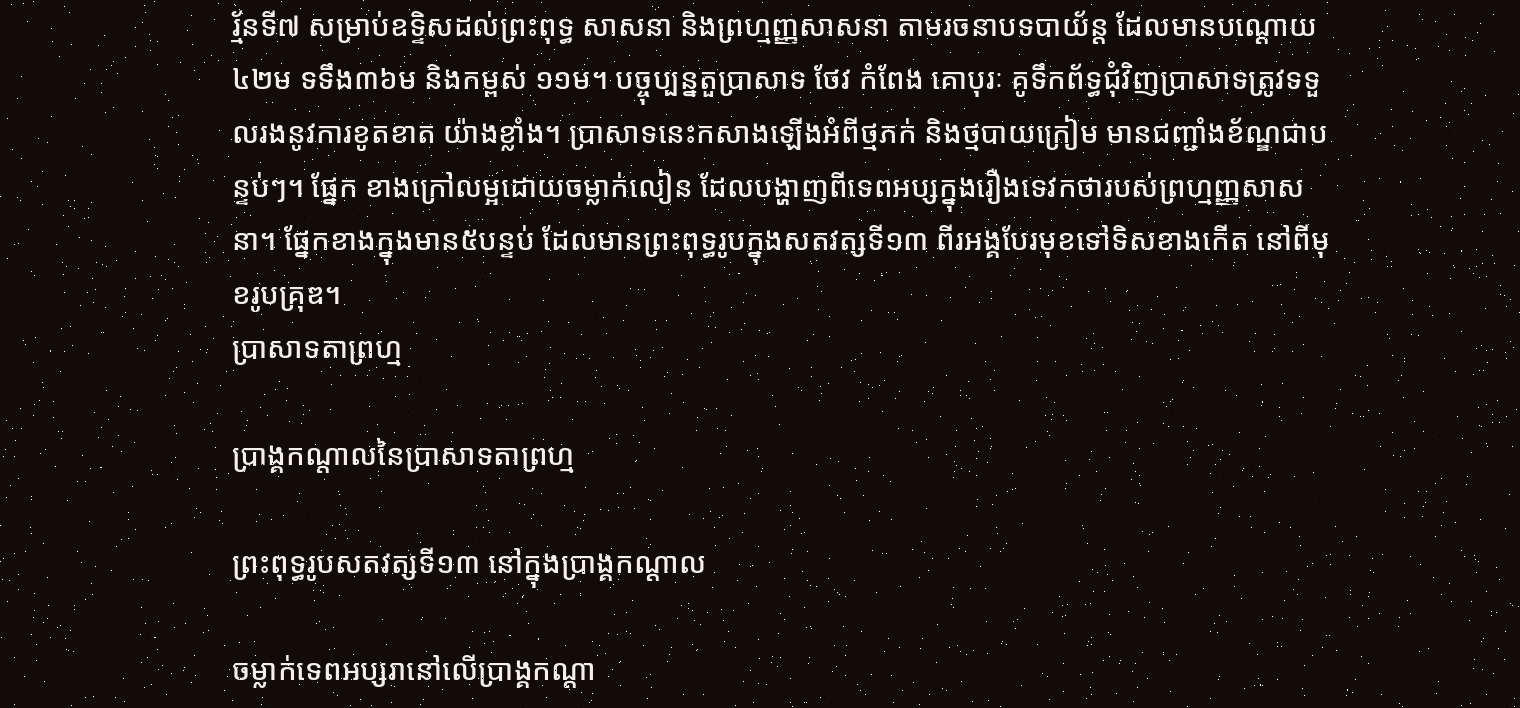រ្ម័នទី៧ សម្រាប់ឧទ្ទិសដល់ព្រះពុទ្ធ សាសនា និងព្រហ្មញ្ញសាសនា តាមរចនាបទបាយ័ន្ត ដែលមានបណ្តោយ៤២ម ទទឹង៣៦ម និងកម្ពស់ ១១ម។ បច្ចុប្បន្នតួប្រាសាទ ថែវ កំពែង គោបុរៈ គូទឹកព័ទ្ធជុំវិញប្រាសាទត្រូវទទួលរងនូវការខូតខាត យ៉ាងខ្លាំង។ ប្រាសាទនេះកសាងឡើងអំពីថ្មភក់ និងថ្មបាយក្រៀម មានជញ្ជាំងខ័ណ្ឌជាបន្ទប់ៗ។ ផ្នែក ខាងក្រៅលម្អដោយចម្លាក់លៀន ដែលបង្ហាញពីទេពអប្សក្នុងរឿងទេវកថារបស់ព្រហ្មញ្ញសាសនា។ ផ្នែកខាងក្នុងមាន៥បន្ទប់ ដែលមានព្រះពុទ្ធរូបក្នុងសតវត្សទី១៣ ពីរអង្គបែរមុខទៅទិសខាងកើត នៅពីមុខរូបគ្រុឌ។
ប្រាសាទតាព្រហ្ម

ប្រាង្គកណ្តាលនៃប្រាសាទតាព្រហ្ម

ព្រះពុទ្ធរូបសតវត្សទី១៣ នៅក្នុងប្រាង្គកណ្តាល

ចម្លាក់ទេពអប្សរានៅលើប្រាង្គកណ្តា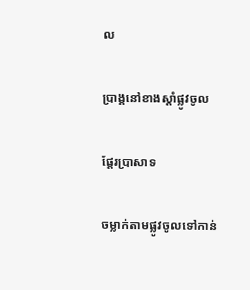ល

ប្រាង្គនៅខាងស្តាំផ្លូវចូល

ផ្តែរប្រាសាទ

ចម្លាក់តាមផ្លូវចូលទៅកាន់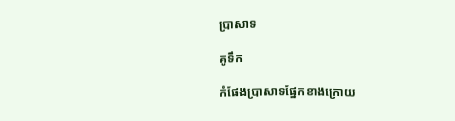ប្រាសាទ

គូទឹក

កំផែងប្រាសាទផ្នែកខាងក្រោយ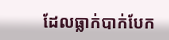ដែលធ្លាក់បាក់បែក